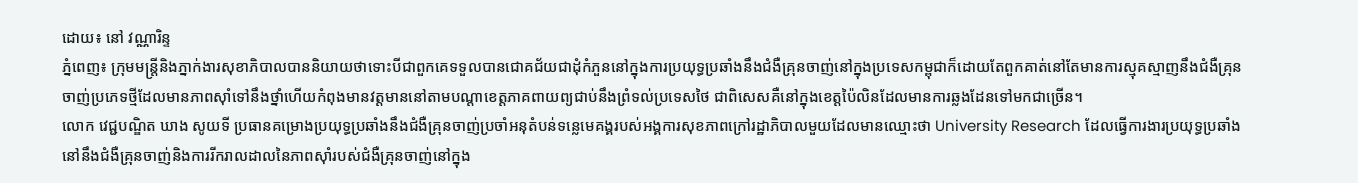ដោយ៖ នៅ វណ្ណារិន្ទ
ភ្នំពេញ៖ ក្រុមមន្ត្រីនិងភ្នាក់ងារសុខាភិបាលបាននិយាយថាទោះបីជាពួកគេទទួលបានជោគជ័យជាដុំកំភួននៅក្នុងការប្រយុទ្ធប្រឆាំងនឹងជំងឺគ្រុនចាញ់នៅក្នុងប្រទេសកម្ពុជាក៏ដោយតែពួកគាត់នៅតែមានការស្មុគស្មាញនឹងជំងឺគ្រុនចាញ់ប្រភេទថ្មីដែលមានភាពស៊ាំទៅនឹងថ្នាំហើយកំពុងមានវត្តមាននៅតាមបណ្តាខេត្តភាគពាយព្យជាប់នឹងព្រំទល់ប្រទេសថៃ ជាពិសេសគឺនៅក្នុងខេត្តប៉ៃលិនដែលមានការឆ្លងដែនទៅមកជាច្រើន។
លោក វេជ្ជបណ្ឌិត ឃាង សូយទី ប្រធានគម្រោងប្រយុទ្ធប្រឆាំងនឹងជំងឺគ្រុនចាញ់ប្រចាំអនុតំបន់ទន្លេមេគង្គរបស់អង្គការសុខភាពក្រៅរដ្ឋាភិបាលមួយដែលមានឈ្មោះថា University Research ដែលធ្វើការងារប្រយុទ្ធប្រឆាំងនៅនឹងជំងឺគ្រុនចាញ់និងការរីករាលដាលនៃភាពស៊ាំរបស់ជំងឺគ្រុនចាញ់នៅក្នុង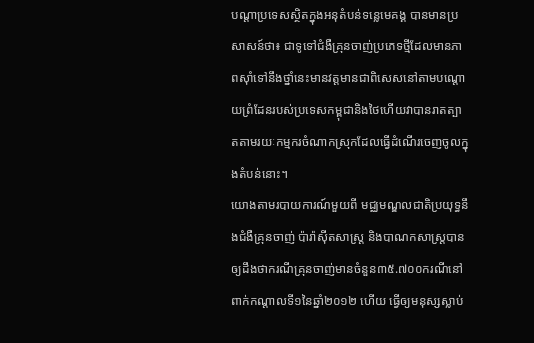បណ្តាប្រទេសស្ថិតក្នុងអនុតំបន់ទន្លេមេគង្គ បានមានប្រសាសន៍ថា៖ ជាទូទៅជំងឺគ្រុនចាញ់ប្រភេទថ្មីដែលមានភាពស៊ាំទៅនឹងថ្នាំនេះមានវត្តមានជាពិសេសនៅតាមបណ្តោយព្រំដែនរបស់ប្រទេសកម្ពុជានិងថៃហើយវាបានរាតត្បាតតាមរយៈកម្មករចំណាកស្រុកដែលធ្វើដំណើរចេញចូលក្នុងតំបន់នោះ។
យោងតាមរបាយការណ៍មួយពី មជ្ឈមណ្ឌលជាតិប្រយុទ្ធនឹងជំងឺគ្រុនចាញ់ ប៉ារ៉ាស៊ីតសាស្រ្ត និងបាណកសាស្រ្តបានឲ្យដឹងថាករណីគ្រុនចាញ់មានចំនួន៣៥.៧០០ករណីនៅពាក់កណ្តាលទី១នៃឆ្នាំ២០១២ ហើយ ធ្វើឲ្យមនុស្សស្លាប់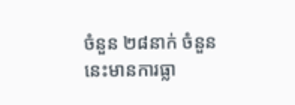ចំនួន ២៨នាក់ ចំនួននេះមានការធ្លា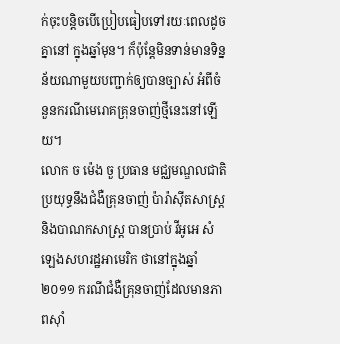ក់ចុះបន្តិចបើប្រៀបធៀបទៅរយៈពេលដូចគ្នានៅ ក្នុងឆ្នាំមុន។ ក៏ប៉ុន្តែមិនទាន់មានទិន្នន័យណាមួយបញ្ជាក់ឲ្យបានច្បាស់ អំពីចំនួនករណីមេរោគគ្រុនចាញ់ថ្មីនេះនៅឡើយ។
លោក ច ម៉េង ចួ ប្រធាន មជ្ឈមណ្ឌលជាតិប្រយុទ្ធនឹងជំងឺគ្រុនចាញ់ ប៉ារ៉ាស៊ីតសាស្រ្ត និងបាណកសាស្រ្ត បានប្រាប់ វីអូអេ សំឡេងសហរដ្ឋអាមេរិក ថានៅក្នុងឆ្នាំ២០១១ ករណីជំងឺគ្រុនចាញ់ដែលមានភាពស៊ាំ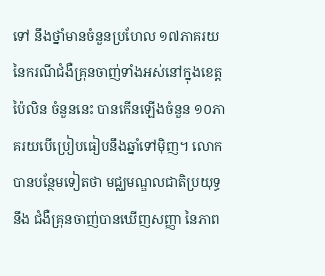ទៅ នឹងថ្នាំមានចំនួនប្រហែល ១៧ភាគរយ នៃករណីជំងឺគ្រុនចាញ់ទាំងអស់នៅក្នុងខេត្តប៉ៃលិន ចំនួននេះ បានកើនឡើងចំនួន ១០ភាគរយបើប្រៀបធៀបនឹងឆ្នាំទៅម៉ិញ។ លោកបានបន្ថែមទៀតថា មជ្ឈមណ្ឌលជាតិប្រយុទ្ធ នឹង ជំងឺគ្រុនចាញ់បានឃើញសញ្ញា នៃភាព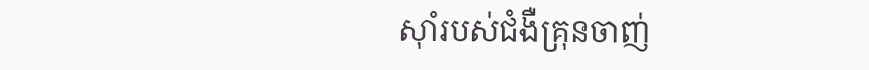ស៊ាំរបស់ជំងឺគ្រុនចាញ់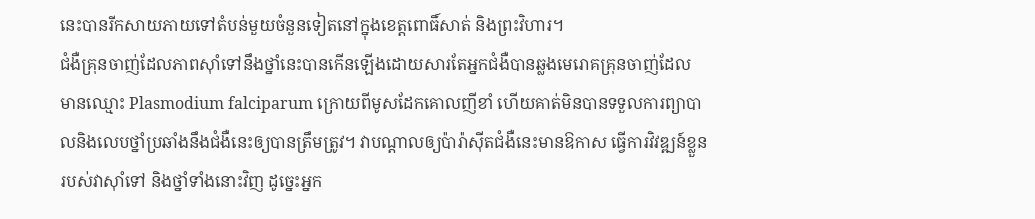នេះបានរីកសាយភាយទៅតំបន់មួយចំនួនទៀតនៅក្នុងខេត្តពោធិ៍សាត់ និងព្រះវិហារ។
ជំងឺគ្រុនចាញ់ដែលភាពស៊ាំទៅនឹងថ្នាំនេះបានកើនឡើងដោយសារតែអ្នកជំងឺបានឆ្លងមេរោគគ្រុនចាញ់ដែល មានឈ្មោះ Plasmodium falciparum ក្រោយពីមូសដែកគោលញីខាំ ហើយគាត់មិនបានទទួលការព្យាបាលនិងលេបថ្នាំប្រឆាំងនឹងជំងឺនេះឲ្យបានត្រឹមត្រូវ។ វាបណ្តាលឲ្យប៉ារ៉ាស៊ីតជំងឺនេះមានឱកាស ធ្វើការវិវឌ្ឍន៍ខ្លួនរបស់វាស៊ាំទៅ និងថ្នាំទាំងនោះវិញ ដូច្នេះអ្នក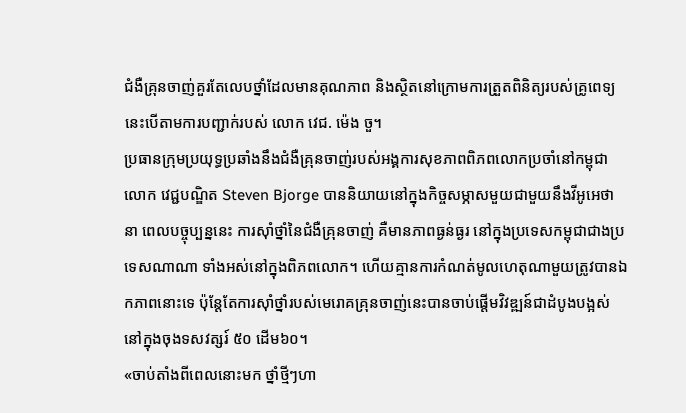ជំងឺគ្រុនចាញ់គួរតែលេបថ្នាំដែលមានគុណភាព និងស្ថិតនៅក្រោមការត្រួតពិនិត្យរបស់គ្រូពេទ្យ នេះបើតាមការបញ្ជាក់របស់ លោក វេជ. ម៉េង ចួ។
ប្រធានក្រុមប្រយុទ្ធប្រឆាំងនឹងជំងឺគ្រុនចាញ់របស់អង្គការសុខភាពពិភពលោកប្រចាំនៅកម្ពុជា លោក វេជ្ជបណ្ឌិត Steven Bjorge បាននិយាយនៅក្នុងកិច្ចសម្ភាសមួយជាមួយនឹងវីអូអេថា នា ពេលបច្ចុប្បន្ននេះ ការស៊ាំថ្នាំនៃជំងឺគ្រុនចាញ់ គឺមានភាពធ្ងន់ធ្ងរ នៅក្នុងប្រទេសកម្ពុជាជាងប្រទេសណាណា ទាំងអស់នៅក្នុងពិភពលោក។ ហើយគ្មានការកំណត់មូលហេតុណាមួយត្រូវបានឯកភាពនោះទេ ប៉ុន្តែតែការស៊ាំថ្នាំរបស់មេរោគគ្រុនចាញ់នេះបានចាប់ផ្តើមវិវឌ្ឍន៍ជាដំបូងបង្អស់ នៅក្នុងចុងទសវត្សរ៍ ៥០ ដើម៦០។
«ចាប់តាំងពីពេលនោះមក ថ្នាំថ្មីៗហា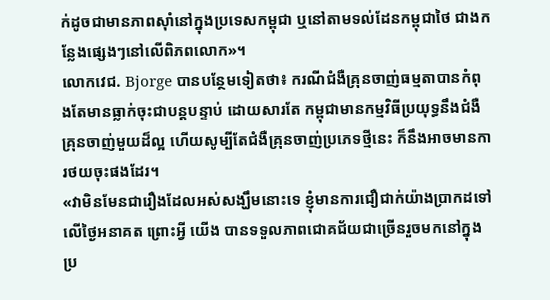ក់ដូចជាមានភាពស៊ាំនៅក្នុងប្រទេសកម្ពុជា ឬនៅតាមទល់ដែនកម្ពុជាថៃ ជាងកន្លែងផ្សេងៗនៅលើពិភពលោក»។
លោកវេជ. Bjorge បានបន្ថែមទៀតថា៖ ករណីជំងឺគ្រុនចាញ់ធម្មតាបានកំពុងតែមានធ្លាក់ចុះជាបន្តបន្ទាប់ ដោយសារតែ កម្ពុជាមានកម្មវិធីប្រយុទ្ធនឹងជំងឺគ្រុនចាញ់មួយដ៏ល្អ ហើយសូម្បីតែជំងឺគ្រុនចាញ់ប្រភេទថ្មីនេះ ក៏នឹងអាចមានការថយចុះផងដែរ។
«វាមិនមែនជារឿងដែលអស់សង្ឃឹមនោះទេ ខ្ញុំមានការជឿជាក់យ៉ាងប្រាកដទៅលើថ្ងៃអនាគត ព្រោះអី្វ យើង បានទទួលភាពជោគជ័យជាច្រើនរួចមកនៅក្នុងប្រ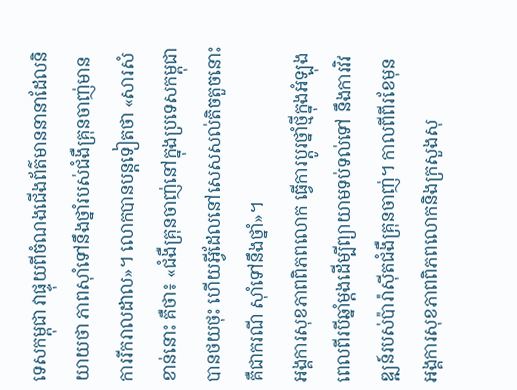ទេសកម្ពុជា វាផ្ទុយពីចំណងជើងព័ត៌មាននានាដែលនិយាយថា ភាពស៊ាំទៅនឹងថ្នាំរបស់ជំងឺគ្រុនចាញ់មានការរីករាលដាល»។ លោកបានបន្តទៀតថា «សារសំខាន់នោះ គឺថា៖ «ជំងឺគ្រុនចាញ់នៅក្នុងប្រទេសកម្ពុជាបានថយថុះ ហើយអ្វីដែលនៅសេសសល់តិចតួចនោះគឺជាករណី ស៊ាំទៅនឹងថ្នាំ»។
អង្គការសុខភាពពិភពលោក ធ្វើការប្តូរថ្នាំថ្មីក្នុងអំឡុងពេលពីរបីឆ្នាំម្តងដើម្បីព្យាយាមទប់ទល់ទៅ នឹងការវិវឌ្ឍន៍របស់ប៉ារ៉ាស៊ីតជំងឺគ្រុនចាញ់។ កាលពីពីរខែមុន អង្គការសុខភាពពិភពលោកនិងក្រសួងសុ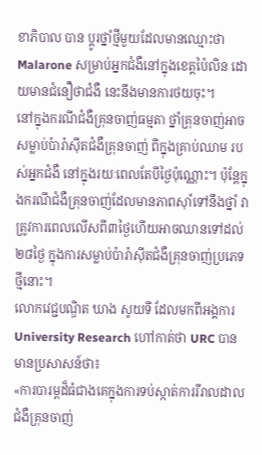ខាភិបាល បាន ប្តូរថ្នាំថ្មីមួយដែលមានឈ្មោះថា Malarone សម្រាប់អ្នកជំងឺនៅក្នុងខេត្តប៉ៃលិន ដោយមានជំនឿថាជំងឺ នេះនឹងមានការថយចុះ។
នៅក្នុងករណីជំងឺគ្រុនចាញ់ធម្មតា ថ្នាំគ្រុនចាញ់អាចសម្លាប់ប៉ារ៉ាស៊ីតជំងឺគ្រុនចាញ់ ពីក្នុងគ្រាប់ឈាម របស់អ្នកជំងឺ នៅក្នុងរយៈពេលតែបីថ្ងៃប៉ុណ្ណោះ។ ប៉ុន្តែក្នុងករណីជំងឺគ្រុនចាញ់ដែលមានភាពស៊ាំទៅនឹងថ្នាំ វាត្រូវការពេលលើសពី៣ថ្ងៃហើយអាចឈានទៅដល់២៨ថ្ងៃ ក្នុងការសម្លាប់ប៉ារ៉ាស៊ីតជំងឺគ្រុនចាញ់ប្រភេទ ថ្មីនោះ។
លោកវេជ្ជបណ្ឌិត ឃាង សូយទី ដែលមកពីអង្គការ University Research ហៅកាត់ថា URC បានមានប្រសាសន៍ថា៖
«ការបារម្ពដ៏ធំជាងគេក្នុងការទប់ស្កាត់ការរីរាលដាលជំងឺគ្រុនចាញ់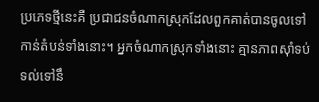ប្រភេទថ្មីនេះគឺ ប្រជាជនចំណាកស្រុកដែលពួកគាត់បានចូលទៅកាន់តំបន់ទាំងនោះ។ អ្នកចំណាកស្រុកទាំងនោះ គ្មានភាពស៊ាំទប់ទល់ទៅនឹ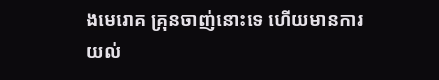ងមេរោគ គ្រុនចាញ់នោះទេ ហើយមានការយល់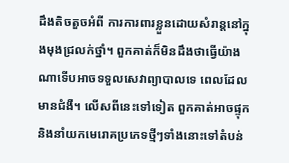ដឹងតិចតួចអំពី ការការពារខ្លួនដោយសំរាន្តនៅក្នុងមុងជ្រលក់ថ្នាំ។ ពួកគាត់ក៏មិនដឹងថាធ្វើយ៉ាងណាទើបអាចទទួលសេវាព្យាបាលទេ ពេលដែលមានជំងឺ។ លើសពីនេះទៅទៀត ពួកគាត់អាចផ្ទុកនិងនាំយកមេរោគប្រភេទថ្មីៗទាំងនោះទៅតំបន់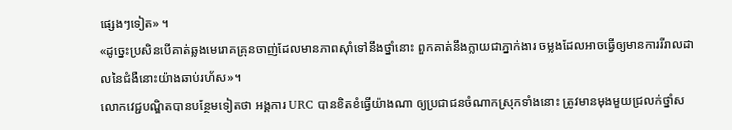ផ្សេងៗទៀត» ។
«ដូច្នេះប្រសិនបើគាត់ឆ្លងមេរោគគ្រុនចាញ់ដែលមានភាពស៊ាំទៅនឹងថ្នាំនោះ ពួកគាត់នឹងក្លាយជាភ្នាក់ងារ ចម្លងដែលអាចធ្វើឲ្យមានការរីរាលដាលនៃជំងឺនោះយ៉ាងឆាប់រហ័ស»។
លោកវេជ្ជបណ្ឌិតបានបន្ថែមទៀតថា អង្គការ URC បានខិតខំធ្វើយ៉ាងណា ឲ្យប្រជាជនចំណាកស្រុកទាំងនោះ ត្រូវមានមុងមួយជ្រលក់ថ្នាំស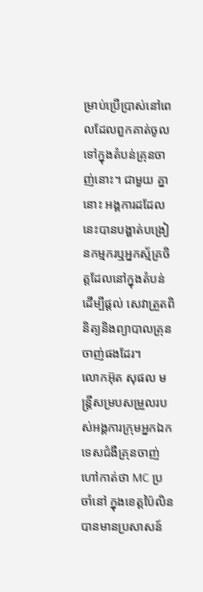ម្រាប់ប្រើប្រាស់នៅពេលដែលពួកគាត់ចូលទៅក្នុងតំបន់គ្រុនចាញ់នោះ។ ជាមួយ គ្នានោះ អង្គការដដែលនេះបានបង្ហាត់បង្រៀនកម្មករឬអ្នកស្ម័គ្រចិត្តដែលនៅក្នុងតំបន់ ដើម្បីផ្តល់ សេវាត្រួតពិនិត្យនិងព្យាបាលគ្រុនចាញ់ផងដែរ។
លោកអ៊ុត សុផល មន្ត្រីសម្របសម្រួលរបស់អង្គការក្រុមអ្នកឯកទេសជំងឺគ្រុនចាញ់ហៅកាត់ថា MC ប្រចាំនៅ ក្នុងខេត្តប៉ៃលិនបានមានប្រសាសន៍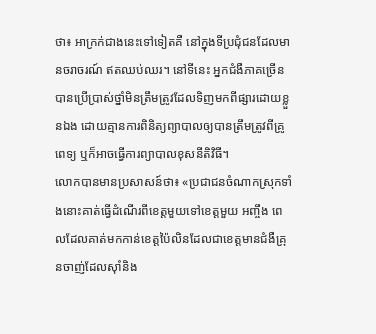ថា៖ អាក្រក់ជាងនេះទៅទៀតគឺ នៅក្នុងទីប្រជុំជនដែលមានចរាចរណ៍ ឥតឈប់ឈរ។ នៅទីនេះ អ្នកជំងឺភាគច្រើនបានប្រើប្រាស់ថ្នាំមិនត្រឹមត្រូវដែលទិញមកពីផ្សារដោយខ្លួនឯង ដោយគ្មានការពិនិត្យព្យាបាលឲ្យបានត្រឹមត្រូវពីគ្រូពេទ្យ ឬក៏អាចធ្វើការព្យាបាលខុសនីតិវិធី។
លោកបានមានប្រសាសន៍ថា៖ «ប្រជាជនចំណាកស្រុកទាំងនោះគាត់ធ្វើដំណើរពីខេត្តមួយទៅខេត្តមួយ អញ្ចឹង ពេលដែលគាត់មកកាន់ខេត្តប៉ៃលិនដែលជាខេត្តមានជំងឺគ្រុនចាញ់ដែលស៊ាំនិង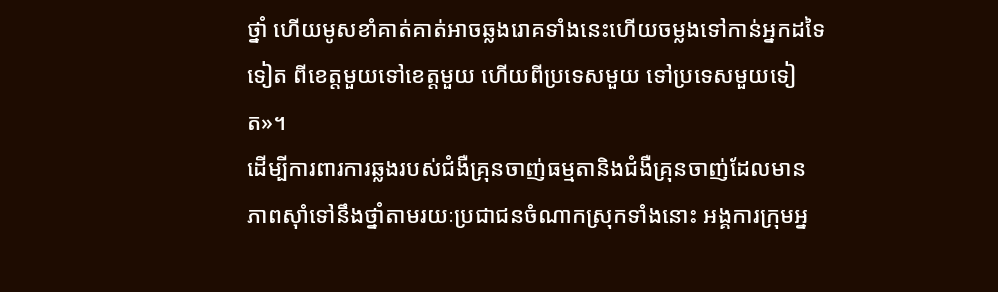ថ្នាំ ហើយមូសខាំគាត់គាត់អាចឆ្លងរោគទាំងនេះហើយចម្លងទៅកាន់អ្នកដទៃទៀត ពីខេត្តមួយទៅខេត្តមួយ ហើយពីប្រទេសមួយ ទៅប្រទេសមួយទៀត»។
ដើម្បីការពារការឆ្លងរបស់ជំងឺគ្រុនចាញ់ធម្មតានិងជំងឺគ្រុនចាញ់ដែលមានភាពស៊ាំទៅនឹងថ្នាំតាមរយៈប្រជាជនចំណាកស្រុកទាំងនោះ អង្គការក្រុមអ្ន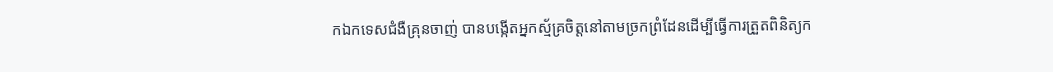កឯកទេសជំងឺគ្រុនចាញ់ បានបង្កើតអ្នកស្ម័គ្រចិត្តនៅតាមច្រកព្រំដែនដើម្បីធ្វើការត្រួតពិនិត្យក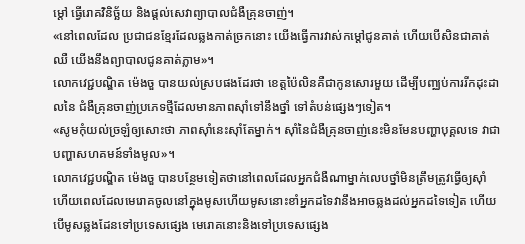ម្តៅ ធ្វើរោគវិនិច្ឆ័យ និងផ្តល់សេវាព្យាបាលជំងឺគ្រុនចាញ់។
«នៅពេលដែល ប្រជាជនខ្មែរដែលឆ្លងកាត់ច្រកនោះ យើងធ្វើការវាស់កម្តៅជូនគាត់ ហើយបើសិនជាគាត់ឈឺ យើងនឹងព្យាបាលជូនគាត់ភ្លាម»។
លោកវេជ្ជបណ្ឌិត ម៉េងចួ បានយល់ស្របផងដែរថា ខេត្តប៉ៃលិនគឺជាកូនសោរមួយ ដើម្បីបញ្ឈប់ការរីកដុះដាលនៃ ជំងឺគ្រុនចាញ់ប្រភេទថ្មីដែលមានភាពស៊ាំទៅនឹងថ្នាំ ទៅតំបន់ផ្សេងៗទៀត។
«សូមកុំយល់ច្រឡំឲ្យសោះថា ភាពស៊ាំនេះស៊ាំតែម្នាក់។ ស៊ាំនៃជំងឺគ្រុនចាញ់នេះមិនមែនបញ្ហាបុគ្គលទេ វាជាបញ្ហាសហគមន៍ទាំងមូល»។
លោកវេជ្ជបណ្ឌិត ម៉េងចួ បានបន្ថែមទៀតថានៅពេលដែលអ្នកជំងឺណាម្នាក់លេបថ្នាំមិនត្រឹមត្រូវធ្វើឲ្យស៊ាំ ហើយពេលដែលមេរោគចូលនៅក្នុងមូសហើយមូសនោះខាំអ្នកដទៃវានឹងអាចឆ្លងដល់អ្នកដទៃទៀត ហើយបើមូសឆ្លងដែនទៅប្រទេសផ្សេង មេរោគនោះនិងទៅប្រទេសផ្សេង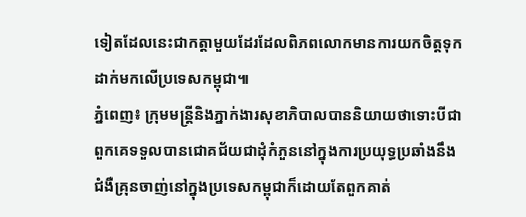ទៀតដែលនេះជាកត្តាមួយដែរដែលពិភពលោកមានការយកចិត្តទុកដាក់មកលើប្រទេសកម្ពុជា៕
ភ្នំពេញ៖ ក្រុមមន្ត្រីនិងភ្នាក់ងារសុខាភិបាលបាននិយាយថាទោះបីជាពួកគេទទួលបានជោគជ័យជាដុំកំភួននៅក្នុងការប្រយុទ្ធប្រឆាំងនឹងជំងឺគ្រុនចាញ់នៅក្នុងប្រទេសកម្ពុជាក៏ដោយតែពួកគាត់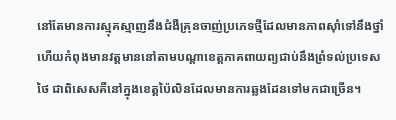នៅតែមានការស្មុគស្មាញនឹងជំងឺគ្រុនចាញ់ប្រភេទថ្មីដែលមានភាពស៊ាំទៅនឹងថ្នាំហើយកំពុងមានវត្តមាននៅតាមបណ្តាខេត្តភាគពាយព្យជាប់នឹងព្រំទល់ប្រទេសថៃ ជាពិសេសគឺនៅក្នុងខេត្តប៉ៃលិនដែលមានការឆ្លងដែនទៅមកជាច្រើន។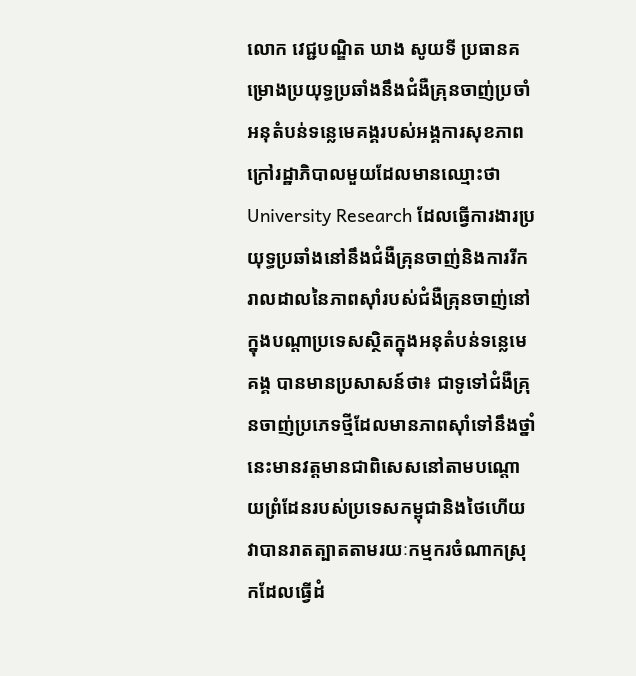លោក វេជ្ជបណ្ឌិត ឃាង សូយទី ប្រធានគម្រោងប្រយុទ្ធប្រឆាំងនឹងជំងឺគ្រុនចាញ់ប្រចាំអនុតំបន់ទន្លេមេគង្គរបស់អង្គការសុខភាពក្រៅរដ្ឋាភិបាលមួយដែលមានឈ្មោះថា University Research ដែលធ្វើការងារប្រយុទ្ធប្រឆាំងនៅនឹងជំងឺគ្រុនចាញ់និងការរីករាលដាលនៃភាពស៊ាំរបស់ជំងឺគ្រុនចាញ់នៅក្នុងបណ្តាប្រទេសស្ថិតក្នុងអនុតំបន់ទន្លេមេគង្គ បានមានប្រសាសន៍ថា៖ ជាទូទៅជំងឺគ្រុនចាញ់ប្រភេទថ្មីដែលមានភាពស៊ាំទៅនឹងថ្នាំនេះមានវត្តមានជាពិសេសនៅតាមបណ្តោយព្រំដែនរបស់ប្រទេសកម្ពុជានិងថៃហើយវាបានរាតត្បាតតាមរយៈកម្មករចំណាកស្រុកដែលធ្វើដំ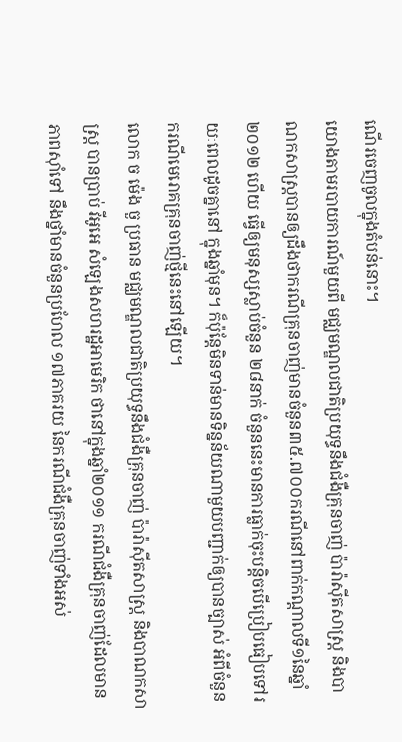ណើរចេញចូលក្នុងតំបន់នោះ។
យោងតាមរបាយការណ៍មួយពី មជ្ឈមណ្ឌលជាតិប្រយុទ្ធនឹងជំងឺគ្រុនចាញ់ ប៉ារ៉ាស៊ីតសាស្រ្ត និងបាណកសាស្រ្តបានឲ្យដឹងថាករណីគ្រុនចាញ់មានចំនួន៣៥.៧០០ករណីនៅពាក់កណ្តាលទី១នៃឆ្នាំ២០១២ ហើយ ធ្វើឲ្យមនុស្សស្លាប់ចំនួន ២៨នាក់ ចំនួននេះមានការធ្លាក់ចុះបន្តិចបើប្រៀបធៀបទៅរយៈពេលដូចគ្នានៅ ក្នុងឆ្នាំមុន។ ក៏ប៉ុន្តែមិនទាន់មានទិន្នន័យណាមួយបញ្ជាក់ឲ្យបានច្បាស់ អំពីចំនួនករណីមេរោគគ្រុនចាញ់ថ្មីនេះនៅឡើយ។
លោក ច ម៉េង ចួ ប្រធាន មជ្ឈមណ្ឌលជាតិប្រយុទ្ធនឹងជំងឺគ្រុនចាញ់ ប៉ារ៉ាស៊ីតសាស្រ្ត និងបាណកសាស្រ្ត បានប្រាប់ វីអូអេ សំឡេងសហរដ្ឋអាមេរិក ថានៅក្នុងឆ្នាំ២០១១ ករណីជំងឺគ្រុនចាញ់ដែលមានភាពស៊ាំទៅ នឹងថ្នាំមានចំនួនប្រហែល ១៧ភាគរយ នៃករណីជំងឺគ្រុនចាញ់ទាំងអស់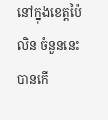នៅក្នុងខេត្តប៉ៃលិន ចំនួននេះ បានកើ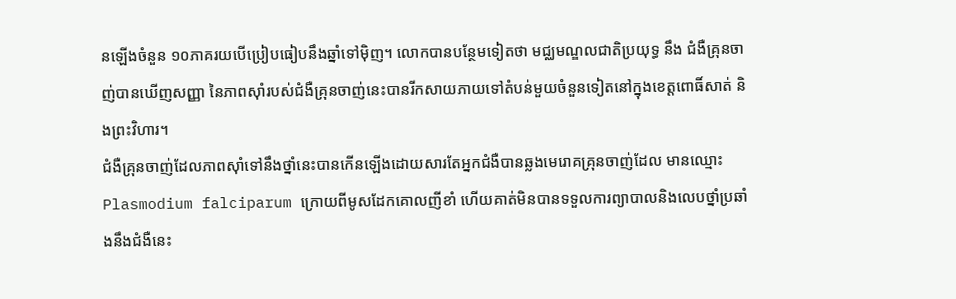នឡើងចំនួន ១០ភាគរយបើប្រៀបធៀបនឹងឆ្នាំទៅម៉ិញ។ លោកបានបន្ថែមទៀតថា មជ្ឈមណ្ឌលជាតិប្រយុទ្ធ នឹង ជំងឺគ្រុនចាញ់បានឃើញសញ្ញា នៃភាពស៊ាំរបស់ជំងឺគ្រុនចាញ់នេះបានរីកសាយភាយទៅតំបន់មួយចំនួនទៀតនៅក្នុងខេត្តពោធិ៍សាត់ និងព្រះវិហារ។
ជំងឺគ្រុនចាញ់ដែលភាពស៊ាំទៅនឹងថ្នាំនេះបានកើនឡើងដោយសារតែអ្នកជំងឺបានឆ្លងមេរោគគ្រុនចាញ់ដែល មានឈ្មោះ Plasmodium falciparum ក្រោយពីមូសដែកគោលញីខាំ ហើយគាត់មិនបានទទួលការព្យាបាលនិងលេបថ្នាំប្រឆាំងនឹងជំងឺនេះ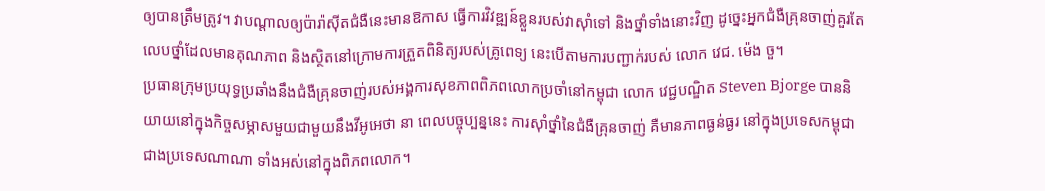ឲ្យបានត្រឹមត្រូវ។ វាបណ្តាលឲ្យប៉ារ៉ាស៊ីតជំងឺនេះមានឱកាស ធ្វើការវិវឌ្ឍន៍ខ្លួនរបស់វាស៊ាំទៅ និងថ្នាំទាំងនោះវិញ ដូច្នេះអ្នកជំងឺគ្រុនចាញ់គួរតែលេបថ្នាំដែលមានគុណភាព និងស្ថិតនៅក្រោមការត្រួតពិនិត្យរបស់គ្រូពេទ្យ នេះបើតាមការបញ្ជាក់របស់ លោក វេជ. ម៉េង ចួ។
ប្រធានក្រុមប្រយុទ្ធប្រឆាំងនឹងជំងឺគ្រុនចាញ់របស់អង្គការសុខភាពពិភពលោកប្រចាំនៅកម្ពុជា លោក វេជ្ជបណ្ឌិត Steven Bjorge បាននិយាយនៅក្នុងកិច្ចសម្ភាសមួយជាមួយនឹងវីអូអេថា នា ពេលបច្ចុប្បន្ននេះ ការស៊ាំថ្នាំនៃជំងឺគ្រុនចាញ់ គឺមានភាពធ្ងន់ធ្ងរ នៅក្នុងប្រទេសកម្ពុជាជាងប្រទេសណាណា ទាំងអស់នៅក្នុងពិភពលោក។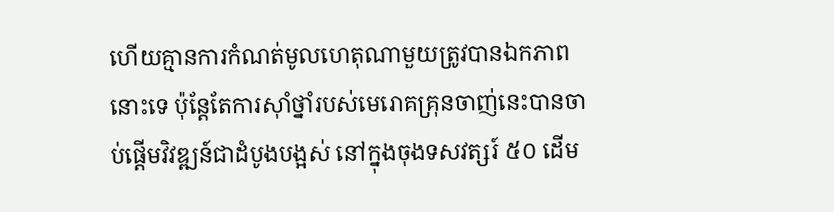ហើយគ្មានការកំណត់មូលហេតុណាមួយត្រូវបានឯកភាពនោះទេ ប៉ុន្តែតែការស៊ាំថ្នាំរបស់មេរោគគ្រុនចាញ់នេះបានចាប់ផ្តើមវិវឌ្ឍន៍ជាដំបូងបង្អស់ នៅក្នុងចុងទសវត្សរ៍ ៥០ ដើម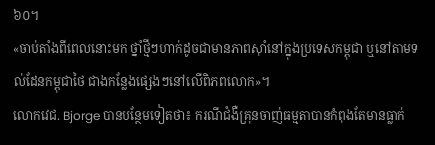៦០។
«ចាប់តាំងពីពេលនោះមក ថ្នាំថ្មីៗហាក់ដូចជាមានភាពស៊ាំនៅក្នុងប្រទេសកម្ពុជា ឬនៅតាមទល់ដែនកម្ពុជាថៃ ជាងកន្លែងផ្សេងៗនៅលើពិភពលោក»។
លោកវេជ. Bjorge បានបន្ថែមទៀតថា៖ ករណីជំងឺគ្រុនចាញ់ធម្មតាបានកំពុងតែមានធ្លាក់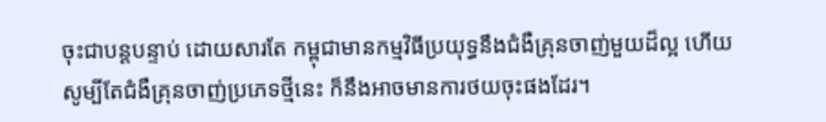ចុះជាបន្តបន្ទាប់ ដោយសារតែ កម្ពុជាមានកម្មវិធីប្រយុទ្ធនឹងជំងឺគ្រុនចាញ់មួយដ៏ល្អ ហើយសូម្បីតែជំងឺគ្រុនចាញ់ប្រភេទថ្មីនេះ ក៏នឹងអាចមានការថយចុះផងដែរ។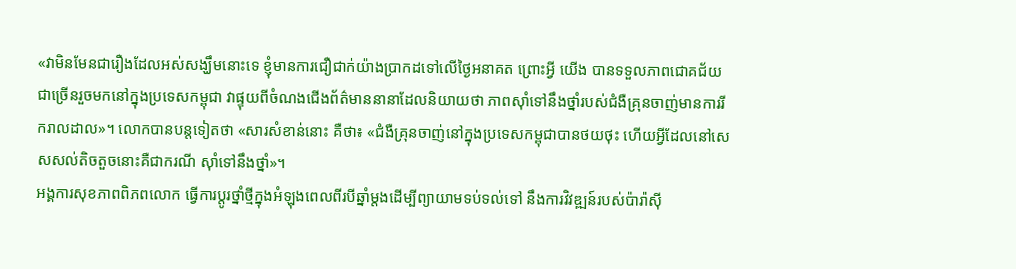«វាមិនមែនជារឿងដែលអស់សង្ឃឹមនោះទេ ខ្ញុំមានការជឿជាក់យ៉ាងប្រាកដទៅលើថ្ងៃអនាគត ព្រោះអី្វ យើង បានទទួលភាពជោគជ័យជាច្រើនរួចមកនៅក្នុងប្រទេសកម្ពុជា វាផ្ទុយពីចំណងជើងព័ត៌មាននានាដែលនិយាយថា ភាពស៊ាំទៅនឹងថ្នាំរបស់ជំងឺគ្រុនចាញ់មានការរីករាលដាល»។ លោកបានបន្តទៀតថា «សារសំខាន់នោះ គឺថា៖ «ជំងឺគ្រុនចាញ់នៅក្នុងប្រទេសកម្ពុជាបានថយថុះ ហើយអ្វីដែលនៅសេសសល់តិចតួចនោះគឺជាករណី ស៊ាំទៅនឹងថ្នាំ»។
អង្គការសុខភាពពិភពលោក ធ្វើការប្តូរថ្នាំថ្មីក្នុងអំឡុងពេលពីរបីឆ្នាំម្តងដើម្បីព្យាយាមទប់ទល់ទៅ នឹងការវិវឌ្ឍន៍របស់ប៉ារ៉ាស៊ី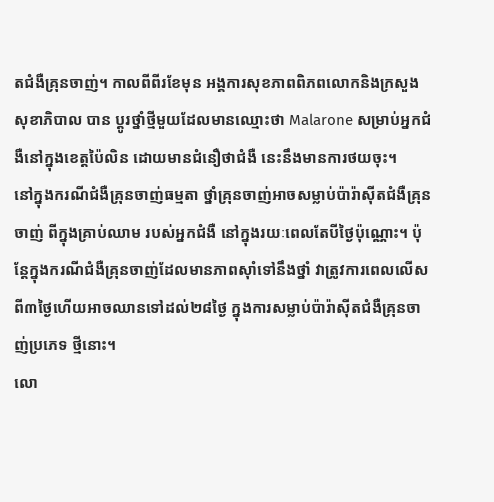តជំងឺគ្រុនចាញ់។ កាលពីពីរខែមុន អង្គការសុខភាពពិភពលោកនិងក្រសួងសុខាភិបាល បាន ប្តូរថ្នាំថ្មីមួយដែលមានឈ្មោះថា Malarone សម្រាប់អ្នកជំងឺនៅក្នុងខេត្តប៉ៃលិន ដោយមានជំនឿថាជំងឺ នេះនឹងមានការថយចុះ។
នៅក្នុងករណីជំងឺគ្រុនចាញ់ធម្មតា ថ្នាំគ្រុនចាញ់អាចសម្លាប់ប៉ារ៉ាស៊ីតជំងឺគ្រុនចាញ់ ពីក្នុងគ្រាប់ឈាម របស់អ្នកជំងឺ នៅក្នុងរយៈពេលតែបីថ្ងៃប៉ុណ្ណោះ។ ប៉ុន្តែក្នុងករណីជំងឺគ្រុនចាញ់ដែលមានភាពស៊ាំទៅនឹងថ្នាំ វាត្រូវការពេលលើសពី៣ថ្ងៃហើយអាចឈានទៅដល់២៨ថ្ងៃ ក្នុងការសម្លាប់ប៉ារ៉ាស៊ីតជំងឺគ្រុនចាញ់ប្រភេទ ថ្មីនោះ។
លោ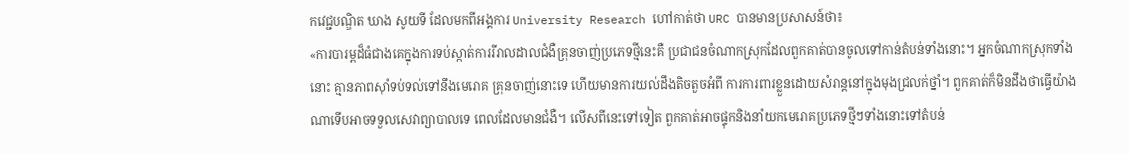កវេជ្ជបណ្ឌិត ឃាង សូយទី ដែលមកពីអង្គការ University Research ហៅកាត់ថា URC បានមានប្រសាសន៍ថា៖
«ការបារម្ពដ៏ធំជាងគេក្នុងការទប់ស្កាត់ការរីរាលដាលជំងឺគ្រុនចាញ់ប្រភេទថ្មីនេះគឺ ប្រជាជនចំណាកស្រុកដែលពួកគាត់បានចូលទៅកាន់តំបន់ទាំងនោះ។ អ្នកចំណាកស្រុកទាំងនោះ គ្មានភាពស៊ាំទប់ទល់ទៅនឹងមេរោគ គ្រុនចាញ់នោះទេ ហើយមានការយល់ដឹងតិចតួចអំពី ការការពារខ្លួនដោយសំរាន្តនៅក្នុងមុងជ្រលក់ថ្នាំ។ ពួកគាត់ក៏មិនដឹងថាធ្វើយ៉ាងណាទើបអាចទទួលសេវាព្យាបាលទេ ពេលដែលមានជំងឺ។ លើសពីនេះទៅទៀត ពួកគាត់អាចផ្ទុកនិងនាំយកមេរោគប្រភេទថ្មីៗទាំងនោះទៅតំបន់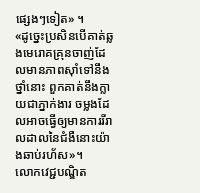ផ្សេងៗទៀត» ។
«ដូច្នេះប្រសិនបើគាត់ឆ្លងមេរោគគ្រុនចាញ់ដែលមានភាពស៊ាំទៅនឹងថ្នាំនោះ ពួកគាត់នឹងក្លាយជាភ្នាក់ងារ ចម្លងដែលអាចធ្វើឲ្យមានការរីរាលដាលនៃជំងឺនោះយ៉ាងឆាប់រហ័ស»។
លោកវេជ្ជបណ្ឌិត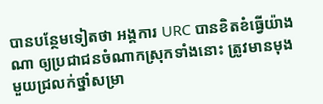បានបន្ថែមទៀតថា អង្គការ URC បានខិតខំធ្វើយ៉ាងណា ឲ្យប្រជាជនចំណាកស្រុកទាំងនោះ ត្រូវមានមុងមួយជ្រលក់ថ្នាំសម្រា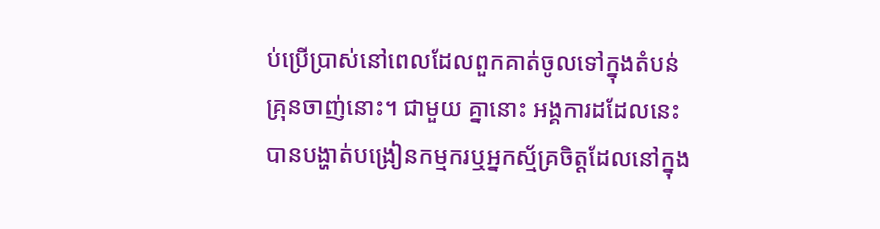ប់ប្រើប្រាស់នៅពេលដែលពួកគាត់ចូលទៅក្នុងតំបន់គ្រុនចាញ់នោះ។ ជាមួយ គ្នានោះ អង្គការដដែលនេះបានបង្ហាត់បង្រៀនកម្មករឬអ្នកស្ម័គ្រចិត្តដែលនៅក្នុង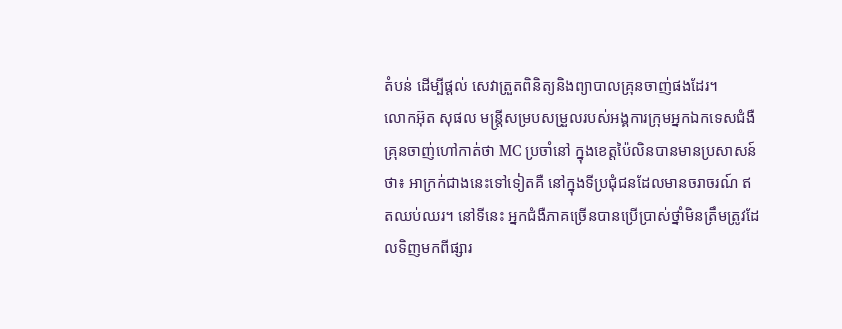តំបន់ ដើម្បីផ្តល់ សេវាត្រួតពិនិត្យនិងព្យាបាលគ្រុនចាញ់ផងដែរ។
លោកអ៊ុត សុផល មន្ត្រីសម្របសម្រួលរបស់អង្គការក្រុមអ្នកឯកទេសជំងឺគ្រុនចាញ់ហៅកាត់ថា MC ប្រចាំនៅ ក្នុងខេត្តប៉ៃលិនបានមានប្រសាសន៍ថា៖ អាក្រក់ជាងនេះទៅទៀតគឺ នៅក្នុងទីប្រជុំជនដែលមានចរាចរណ៍ ឥតឈប់ឈរ។ នៅទីនេះ អ្នកជំងឺភាគច្រើនបានប្រើប្រាស់ថ្នាំមិនត្រឹមត្រូវដែលទិញមកពីផ្សារ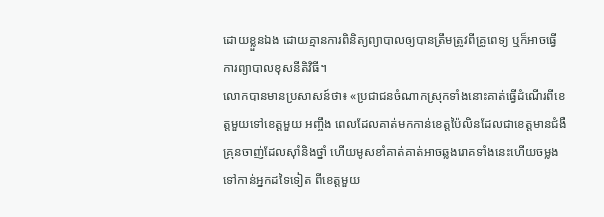ដោយខ្លួនឯង ដោយគ្មានការពិនិត្យព្យាបាលឲ្យបានត្រឹមត្រូវពីគ្រូពេទ្យ ឬក៏អាចធ្វើការព្យាបាលខុសនីតិវិធី។
លោកបានមានប្រសាសន៍ថា៖ «ប្រជាជនចំណាកស្រុកទាំងនោះគាត់ធ្វើដំណើរពីខេត្តមួយទៅខេត្តមួយ អញ្ចឹង ពេលដែលគាត់មកកាន់ខេត្តប៉ៃលិនដែលជាខេត្តមានជំងឺគ្រុនចាញ់ដែលស៊ាំនិងថ្នាំ ហើយមូសខាំគាត់គាត់អាចឆ្លងរោគទាំងនេះហើយចម្លងទៅកាន់អ្នកដទៃទៀត ពីខេត្តមួយ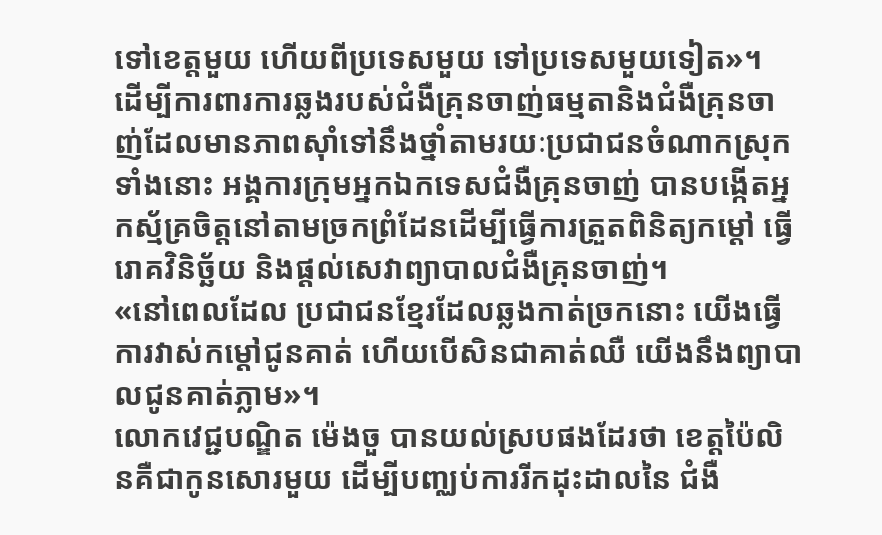ទៅខេត្តមួយ ហើយពីប្រទេសមួយ ទៅប្រទេសមួយទៀត»។
ដើម្បីការពារការឆ្លងរបស់ជំងឺគ្រុនចាញ់ធម្មតានិងជំងឺគ្រុនចាញ់ដែលមានភាពស៊ាំទៅនឹងថ្នាំតាមរយៈប្រជាជនចំណាកស្រុកទាំងនោះ អង្គការក្រុមអ្នកឯកទេសជំងឺគ្រុនចាញ់ បានបង្កើតអ្នកស្ម័គ្រចិត្តនៅតាមច្រកព្រំដែនដើម្បីធ្វើការត្រួតពិនិត្យកម្តៅ ធ្វើរោគវិនិច្ឆ័យ និងផ្តល់សេវាព្យាបាលជំងឺគ្រុនចាញ់។
«នៅពេលដែល ប្រជាជនខ្មែរដែលឆ្លងកាត់ច្រកនោះ យើងធ្វើការវាស់កម្តៅជូនគាត់ ហើយបើសិនជាគាត់ឈឺ យើងនឹងព្យាបាលជូនគាត់ភ្លាម»។
លោកវេជ្ជបណ្ឌិត ម៉េងចួ បានយល់ស្របផងដែរថា ខេត្តប៉ៃលិនគឺជាកូនសោរមួយ ដើម្បីបញ្ឈប់ការរីកដុះដាលនៃ ជំងឺ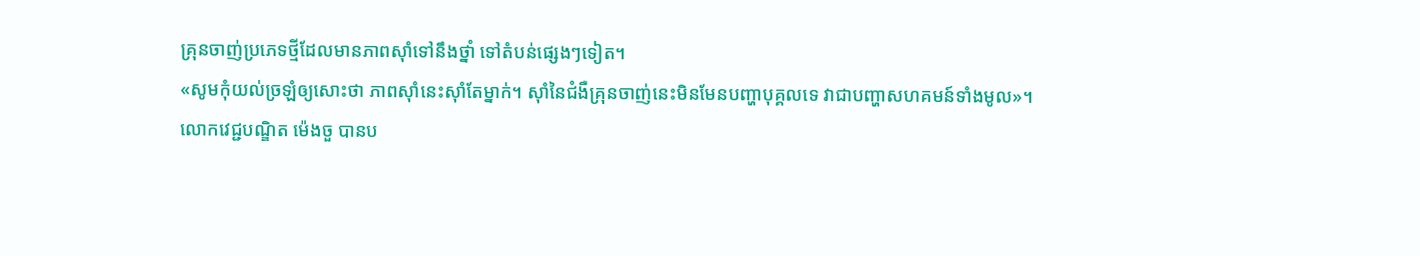គ្រុនចាញ់ប្រភេទថ្មីដែលមានភាពស៊ាំទៅនឹងថ្នាំ ទៅតំបន់ផ្សេងៗទៀត។
«សូមកុំយល់ច្រឡំឲ្យសោះថា ភាពស៊ាំនេះស៊ាំតែម្នាក់។ ស៊ាំនៃជំងឺគ្រុនចាញ់នេះមិនមែនបញ្ហាបុគ្គលទេ វាជាបញ្ហាសហគមន៍ទាំងមូល»។
លោកវេជ្ជបណ្ឌិត ម៉េងចួ បានប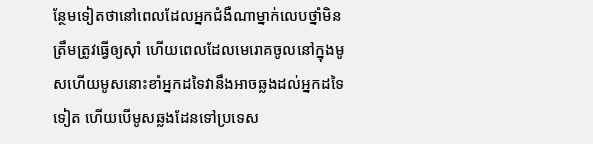ន្ថែមទៀតថានៅពេលដែលអ្នកជំងឺណាម្នាក់លេបថ្នាំមិនត្រឹមត្រូវធ្វើឲ្យស៊ាំ ហើយពេលដែលមេរោគចូលនៅក្នុងមូសហើយមូសនោះខាំអ្នកដទៃវានឹងអាចឆ្លងដល់អ្នកដទៃទៀត ហើយបើមូសឆ្លងដែនទៅប្រទេស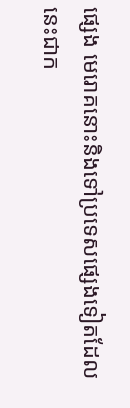ផ្សេង មេរោគនោះនិងទៅប្រទេសផ្សេងទៀតដែលនេះជាក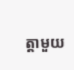ត្តាមួយ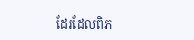ដែរដែលពិភ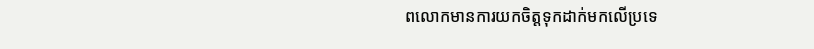ពលោកមានការយកចិត្តទុកដាក់មកលើប្រទេ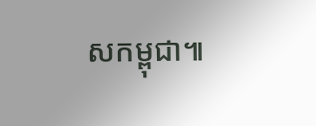សកម្ពុជា៕